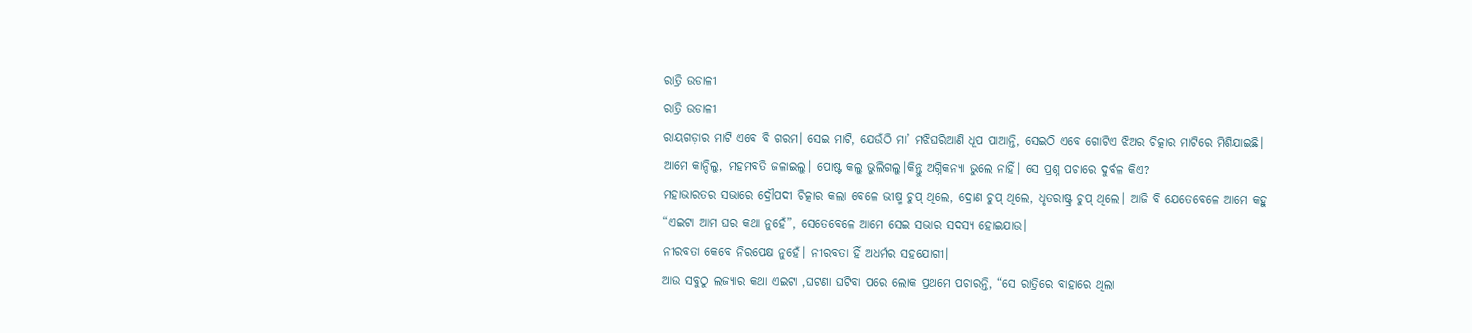ରାତ୍ରି ଉଡାଳୀ
ରାତ୍ରି ଉଡାଳୀ
ରାୟଗଡ଼ାର ମାଟି ଏବେ ବି ଗରମ। ସେଇ ମାଟି, ଯେଉଁଠି ମା’ ମଝିଘରିଆଣି ଧୂପ ପାଆନ୍ତି, ସେଇଠି ଏବେ ଗୋଟିଏ ଝିଅର ଚିତ୍କାର ମାଟିରେ ମିଶିଯାଇଛି।
ଆମେ କାନ୍ଦିଲୁ, ମହମବତି ଜଳାଇଲୁ। ପୋଷ୍ଟ କଲୁ ଭୁଲିଗଲୁ।କିନ୍ତୁ ଅଗ୍ନିକନ୍ୟା ଭୁଲେ ନାହିଁ। ସେ ପ୍ରଶ୍ନ ପଚାରେ ଦୁର୍ବଳ କିଏ?
ମହାଭାରତର ସଭାରେ ଦ୍ରୌପଦୀ ଚିତ୍କାର କଲା ବେଳେ ଭୀଷ୍ମ ଚୁପ୍ ଥିଲେ, ଦ୍ରୋଣ ଚୁପ୍ ଥିଲେ, ଧୃତରାଷ୍ଟ୍ର ଚୁପ୍ ଥିଲେ। ଆଜି ବି ଯେତେବେଳେ ଆମେ କହୁ “ଏଇଟା ଆମ ଘର କଥା ନୁହେଁ”, ସେତେବେଳେ ଆମେ ସେଇ ସଭାର ସଦସ୍ୟ ହୋଇଯାଉ।
ନୀରବତା କେବେ ନିରପେକ୍ଷ ନୁହେଁ। ନୀରବତା ହିଁ ଅଧର୍ମର ସହଯୋଗୀ।
ଆଉ ସବୁଠୁ ଲଜ୍ୟାର କଥା ଏଇଟା ,ଘଟଣା ଘଟିବା ପରେ ଲୋକ ପ୍ରଥମେ ପଚାରନ୍ତି, “ସେ ରାତ୍ରିରେ ବାହାରେ ଥିଲା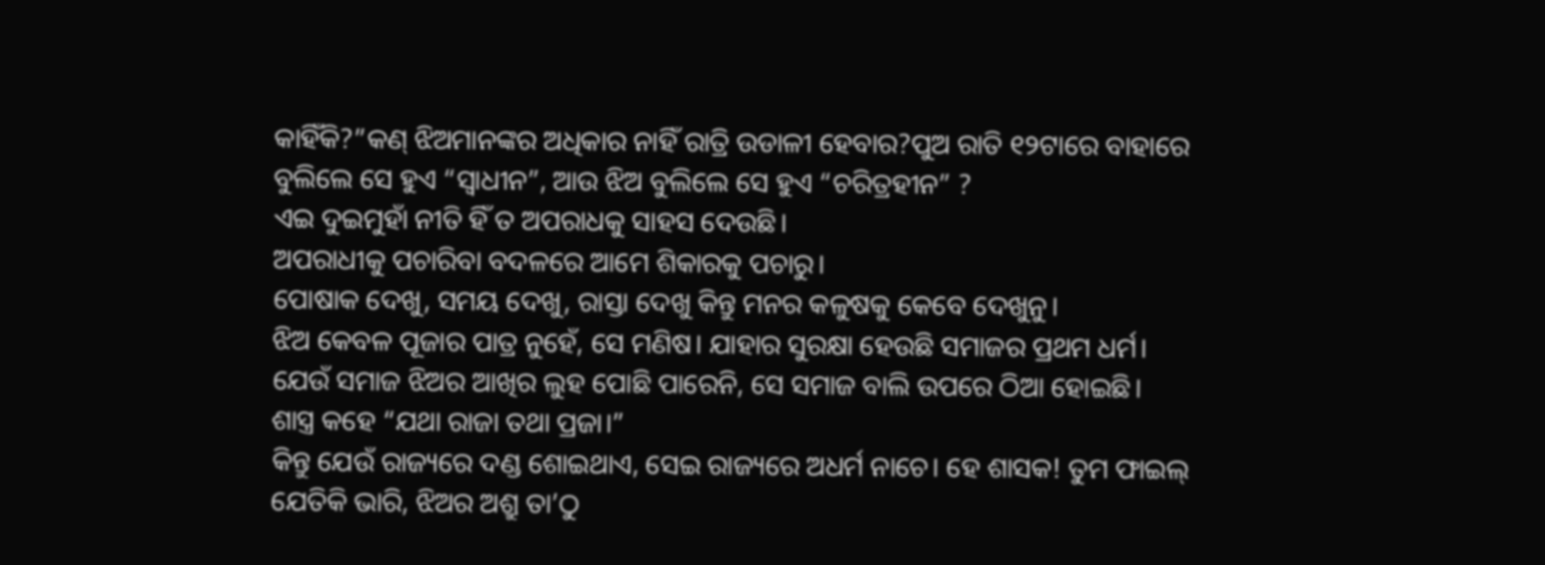କାହିଁକି?”କଣ୍ ଝିଅମାନଙ୍କର ଅଧିକାର ନାହିଁ ରାତ୍ରି ଉଡାଳୀ ହେବାର?ପୁଅ ରାତି ୧୨ଟାରେ ବାହାରେ ବୁଲିଲେ ସେ ହୁଏ “ସ୍ୱାଧୀନ”, ଆଉ ଝିଅ ବୁଲିଲେ ସେ ହୁଏ “ଚରିତ୍ରହୀନ” ?
ଏଇ ଦୁଇମୁହାଁ ନୀତି ହିଁ ତ ଅପରାଧକୁ ସାହସ ଦେଉଛି।
ଅପରାଧୀକୁ ପଚାରିବା ବଦଳରେ ଆମେ ଶିକାରକୁ ପଚାରୁ।
ପୋଷାକ ଦେଖୁ, ସମୟ ଦେଖୁ, ରାସ୍ତା ଦେଖୁ କିନ୍ତୁ ମନର କଳୁଷକୁ କେବେ ଦେଖୁନୁ।
ଝିଅ କେବଳ ପୂଜାର ପାତ୍ର ନୁହେଁ, ସେ ମଣିଷ। ଯାହାର ସୁରକ୍ଷା ହେଉଛି ସମାଜର ପ୍ରଥମ ଧର୍ମ। ଯେଉଁ ସମାଜ ଝିଅର ଆଖିର ଲୁହ ପୋଛି ପାରେନି, ସେ ସମାଜ ବାଲି ଉପରେ ଠିଆ ହୋଇଛି।
ଶାସ୍ତ୍ର କହେ “ଯଥା ରାଜା ତଥା ପ୍ରଜା।”
କିନ୍ତୁ ଯେଉଁ ରାଜ୍ୟରେ ଦଣ୍ଡ ଶୋଇଥାଏ, ସେଇ ରାଜ୍ୟରେ ଅଧର୍ମ ନାଚେ। ହେ ଶାସକ! ତୁମ ଫାଇଲ୍ ଯେତିକି ଭାରି, ଝିଅର ଅଶ୍ରୁ ତା’ଠୁ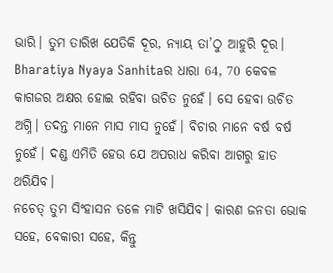ଭାରି। ତୁମ ତାରିଖ ଯେତିକି ଦୂର, ନ୍ୟାୟ ତା’ଠୁ ଆହୁରି ଦୂର।
Bharatiya Nyaya Sanhitaର ଧାରା 64, 70 କେବଳ କାଗଜର ଅକ୍ଷର ହୋଇ ରହିବା ଉଚିତ ନୁହେଁ। ସେ ହେବା ଉଚିତ ଅଗ୍ନି। ତଦନ୍ତ ମାନେ ମାସ ମାସ ନୁହେଁ। ବିଚାର ମାନେ ବର୍ଷ ବର୍ଷ ନୁହେଁ। ଦଣ୍ଡ ଏମିତି ହେଉ ଯେ ଅପରାଧ କରିବା ଆଗରୁ ହାତ ଥରିଯିବ।
ନଚେତ୍ ତୁମ ସିଂହାସନ ତଳେ ମାଟି ଖସିଯିବ। କାରଣ ଜନତା ଭୋକ ସହେ, ବେକାରୀ ସହେ, କିନ୍ତୁ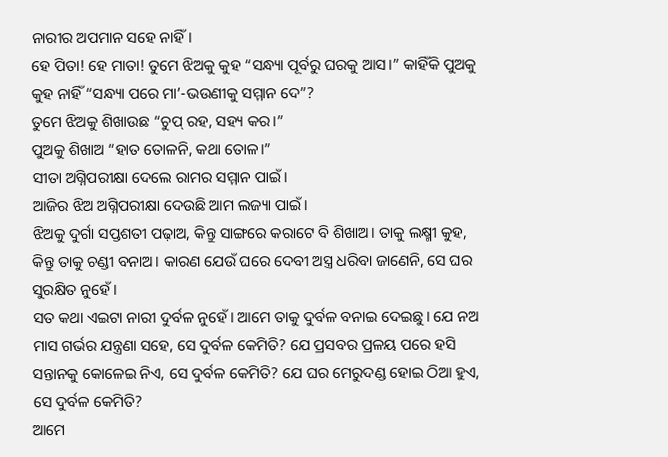ନାରୀର ଅପମାନ ସହେ ନାହିଁ।
ହେ ପିତା! ହେ ମାତା! ତୁମେ ଝିଅକୁ କୁହ “ସନ୍ଧ୍ୟା ପୂର୍ବରୁ ଘରକୁ ଆସ।” କାହିଁକି ପୁଅକୁ କୁହ ନାହିଁ “ସନ୍ଧ୍ୟା ପରେ ମା’-ଭଉଣୀକୁ ସମ୍ମାନ ଦେ”?
ତୁମେ ଝିଅକୁ ଶିଖାଉଛ “ଚୁପ୍ ରହ, ସହ୍ୟ କର।”
ପୁଅକୁ ଶିଖାଅ “ହାତ ତୋଳନି, କଥା ତୋଳ।”
ସୀତା ଅଗ୍ନିପରୀକ୍ଷା ଦେଲେ ରାମର ସମ୍ମାନ ପାଇଁ।
ଆଜିର ଝିଅ ଅଗ୍ନିପରୀକ୍ଷା ଦେଉଛି ଆମ ଲଜ୍ୟା ପାଇଁ।
ଝିଅକୁ ଦୁର୍ଗା ସପ୍ତଶତୀ ପଢ଼ାଅ, କିନ୍ତୁ ସାଙ୍ଗରେ କରାଟେ ବି ଶିଖାଅ। ତାକୁ ଲକ୍ଷ୍ମୀ କୁହ, କିନ୍ତୁ ତାକୁ ଚଣ୍ଡୀ ବନାଅ। କାରଣ ଯେଉଁ ଘରେ ଦେବୀ ଅସ୍ତ୍ର ଧରିବା ଜାଣେନି, ସେ ଘର ସୁରକ୍ଷିତ ନୁହେଁ।
ସତ କଥା ଏଇଟା ନାରୀ ଦୁର୍ବଳ ନୁହେଁ। ଆମେ ତାକୁ ଦୁର୍ବଳ ବନାଇ ଦେଇଛୁ। ଯେ ନଅ ମାସ ଗର୍ଭର ଯନ୍ତ୍ରଣା ସହେ, ସେ ଦୁର୍ବଳ କେମିତି? ଯେ ପ୍ରସବର ପ୍ରଳୟ ପରେ ହସି ସନ୍ତାନକୁ କୋଳେଇ ନିଏ, ସେ ଦୁର୍ବଳ କେମିତି? ଯେ ଘର ମେରୁଦଣ୍ଡ ହୋଇ ଠିଆ ହୁଏ, ସେ ଦୁର୍ବଳ କେମିତି?
ଆମେ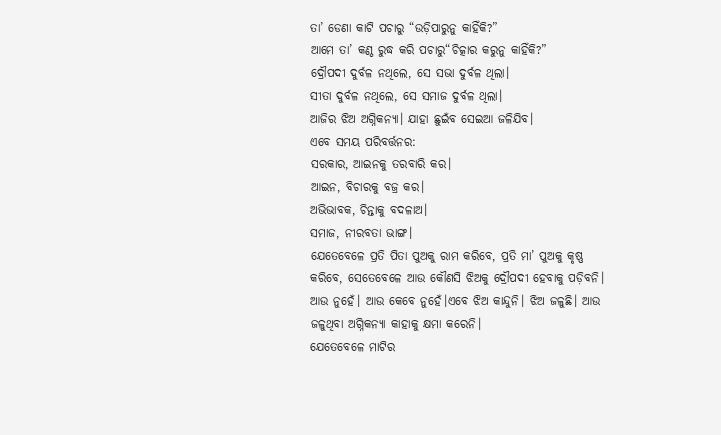ତା’ ଡେଣା କାଟି ପଚାରୁ “ଉଡ଼ିପାରୁନୁ କାହିଁକି?”
ଆମେ ତା’ କଣ୍ଠ ରୁଦ୍ଧ କରି ପଚାରୁ“ଚିତ୍କାର କରୁନୁ କାହିଁକି?”
ଦ୍ରୌପଦୀ ଦୁର୍ବଳ ନଥିଲେ, ସେ ସଭା ଦୁର୍ବଳ ଥିଲା।
ସୀତା ଦୁର୍ବଳ ନଥିଲେ, ସେ ସମାଜ ଦୁର୍ବଳ ଥିଲା।
ଆଜିର ଝିଅ ଅଗ୍ନିକନ୍ୟା। ଯାହା ଛୁଇଁବ ସେଇଆ ଜଳିଯିବ।
ଏବେ ସମୟ ପରିବର୍ତ୍ତନର:
ସରକାର, ଆଇନକୁ ତରବାରି କର।
ଆଇନ, ବିଚାରକୁ ବଜ୍ର କର।
ଅଭିଭାବକ, ଚିନ୍ତାକୁ ବଦଳାଅ।
ସମାଜ, ନୀରବତା ଭାଙ୍ଗ।
ଯେତେବେଳେ ପ୍ରତି ପିତା ପୁଅକୁ ରାମ କରିବେ, ପ୍ରତି ମା’ ପୁଅକୁ କୃଷ୍ଣ କରିବେ, ସେତେବେଳେ ଆଉ କୌଣସି ଝିଅକୁ ଦ୍ରୌପଦୀ ହେବାକୁ ପଡ଼ିବନି।
ଆଉ ନୁହେଁ। ଆଉ କେବେ ନୁହେଁ।ଏବେ ଝିଅ କାନ୍ଦୁନି। ଝିଅ ଜଳୁଛି। ଆଉ ଜଳୁଥିବା ଅଗ୍ନିକନ୍ୟା କାହାକୁ କ୍ଷମା କରେନି।
ଯେତେବେଳେ ମାଟିର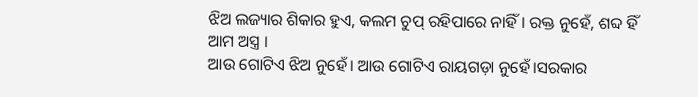ଝିଅ ଲଜ୍ୟାର ଶିକାର ହୁଏ, କଲମ ଚୁପ୍ ରହିପାରେ ନାହିଁ। ରକ୍ତ ନୁହେଁ, ଶବ୍ଦ ହିଁ ଆମ ଅସ୍ତ୍ର ।
ଆଉ ଗୋଟିଏ ଝିଅ ନୁହେଁ। ଆଉ ଗୋଟିଏ ରାୟଗଡ଼ା ନୁହେଁ।ସରକାର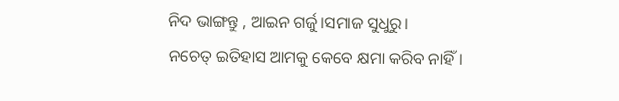ନିଦ ଭାଙ୍ଗନ୍ତୁ , ଆଇନ ଗର୍ଜୁ।ସମାଜ ସୁଧୁରୁ।
ନଚେତ୍ ଇତିହାସ ଆମକୁ କେବେ କ୍ଷମା କରିବ ନାହିଁ।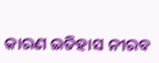କାରଣ ଇତିହାସ ନୀରବ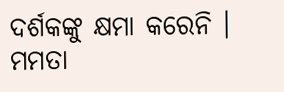ଦର୍ଶକଙ୍କୁ କ୍ଷମା କରେନି ।
ମମତା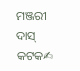ମଞ୍ଜରୀ ଦାସ୍ କଟକ✍